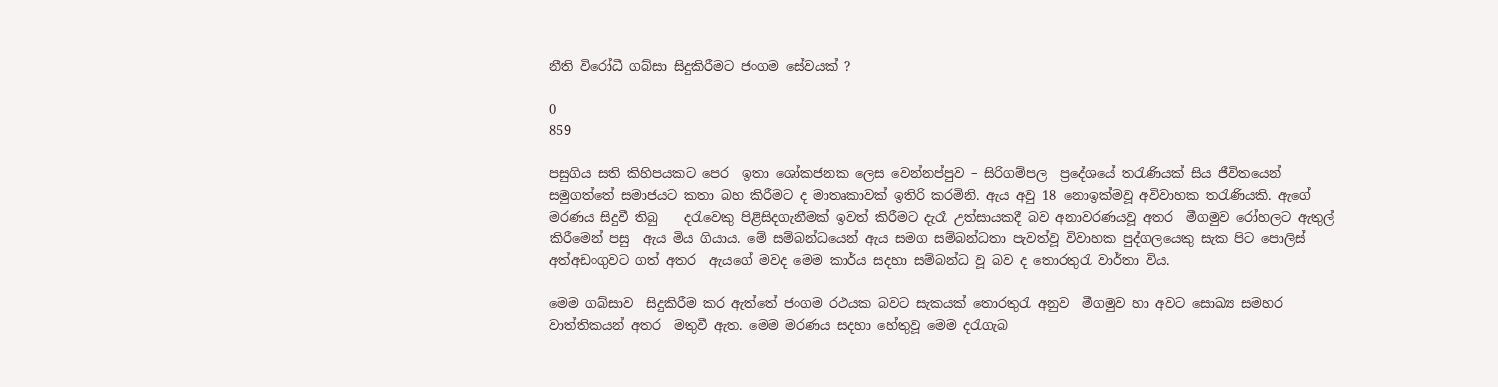නීති විරෝධී ගබ්සා සිදුකිරීමට ජංගම සේවයක් ?

0
859

පසුගිය සති කිහිපයකට පෙර  ඉතා ශෝකජනක ලෙස වෙන්නප්පුව – සිරිගම්පල  ප්‍රදේශයේ තරැණියක් සිය ජීවිතයෙන් සමුගත්තේ සමාජයට කතා බහ කිරීමට ද මාතෘකාවක් ඉතිරි කරමිනි. ඇය අවු 18 නොඉක්මවූ අවිවාහක තරැණියකි. ඇගේ මරණය සිදුවී තිබු    දරැවෙකු පිළිසිදගැනීමක් ඉවත් කිරීමට දැරෑ උත්සායකදී බව අනාවරණයවූ අතර  මීගමුව රෝහලට ඇතුල් කිරීමෙන් පසු  ඇය මිය ගියාය. මේ සම්බන්ධයෙන් ඇය සමග සම්බන්ධතා පැවත්වූ විවාහක පුද්ගලයෙකු සැක පිට පොලිස් අත්අඩංගුවට ගත් අතර  ඇයගේ මවද මෙම කාර්ය සදහා සම්බන්ධ වූ බව ද තොරතුරැ වාර්තා විය.

මෙම ගබ්සාව  සිදුකිරීම කර ඇත්තේ ජංගම රථයක බවට සැකයක් තොරතුරැ අනුව  මීගමුව හා අවට සොඛ්‍ය සමහර වාත්තිකයන් අතර  මතුවී ඇත. මෙම මරණය සදහා හේතුවූ මෙම දරැගැබ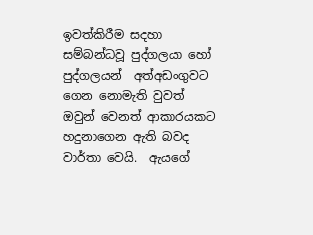ඉවත්කිරීම සදහා සම්බන්ධවූ පුද්ගලයා හෝ පුද්ගලයන්  අත්අඩංගුවට ගෙන නොමැති වුවත්  ඔවුන් වෙනත් ආකාරයකට හදුනාගෙන ඇති බවද වාර්තා වෙයි.  ඇයගේ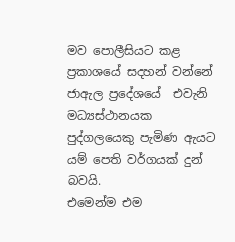මව පොලීසියට කළ ප්‍රකාශයේ සදහන් වන්නේ  ජාඇල ප්‍රදේශයේ  එවැනි මධ්‍යස්ථානයක පුද්ගලයෙකු පැමිණ ඇයට යම් පෙති වර්ගයක් දුන් බවයි.
එමෙන්ම එම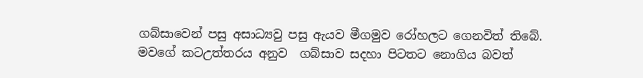ගබ්සාවෙන් පසු අසාධ්‍යවු පසු ඇයව මීගමුව රෝහලට ගෙනවිත් තිබේ. මවගේ කටඋත්තරය අනුව  ගබ්සාව සදහා පිටතට නොගිය බවත්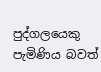පුද්ගලයෙකු පැමිණිය බවත්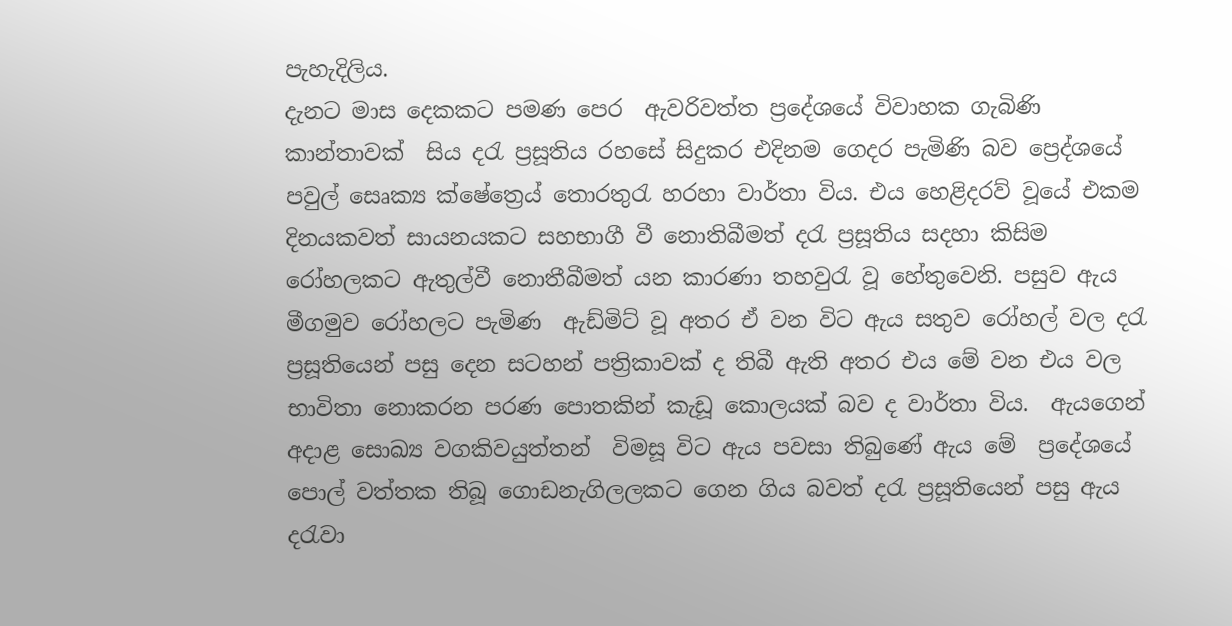පැහැදිලිය.
දැනට මාස දෙකකට පමණ පෙර  ඇවරිවත්ත ප්‍රදේශයේ විවාහක ගැබිණි කාන්තාවක්  සිය දරැ ප්‍රසූතිය රහසේ සිදුකර එදිනම ගෙදර පැමිණි බව ප්‍රෙද්ශයේ පවුල් සෙෘක්‍ය ක්ෂේත්‍රෙය් තොරතුරැ හරහා වාර්තා විය. එය හෙළිදරව් වූයේ එකම දිනයකවත් සායනයකට සහභාගී වී නොතිබීමත් දරැ ප්‍රසූතිය සදහා කිසිම රෝහලකට ඇතුල්වී නොතීබීමත් යන කාරණා තහවුරැ වූ හේතුවෙනි. පසුව ඇය මීගමුව රෝහලට පැමිණ  ඇඩ්මිට් වූ අතර ඒ වන විට ඇය සතුව රෝහල් වල දරැ ප්‍රසූතියෙන් පසු දෙන සටහන් පත්‍රිකාවක් ද තිබී ඇති අතර එය මේ වන එය වල භාවිතා නොකරන පරණ පොතකින් කැඩූ කොලයක් බව ද වාර්තා විය.  ඇයගෙන්  අදාළ සොඛ්‍ය වගකිවයුත්තන්  විමසූ විට ඇය පවසා තිබුණේ ඇය මේ  ප්‍රදේශයේ පොල් වත්තක තිබූ ගොඩනැගිලලකට ගෙන ගිය බවත් දරැ ප්‍රසූතියෙන් පසු ඇය දරැවා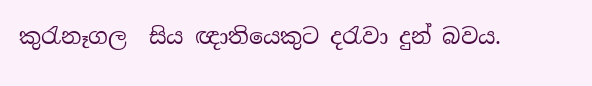කුරැනෑගල  සිය ඥාතියෙකුට දරැවා දුන් බවය.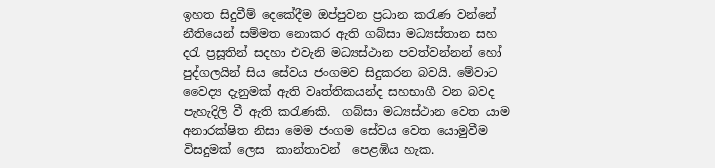ඉහත සිදුවීම් දෙකේදීම ඔප්පුවන ප්‍රධාන කරැණ වන්නේ  නීතියෙන් සම්මත නොකර ඇති ගබ්සා මධ්‍යස්තාන සහ දරැ ප්‍රසූතින් සදහා එවැනි මධ්‍යස්ථාන පවත්වන්නන් හෝ  පුද්ගලයින් සිය සේවය ජංගමව සිදුකරන බවයි. මේවාට  වෛද්‍ය දැනුමක් ඇති වෘත්තිකයන්ද සහභාගී වන බවද  පැහැදිලි වී ඇති කරැණකි.  ගබ්සා මධ්‍යස්ථාන වෙත යාම  අනාරක්ෂිත නිසා මෙම ජංගම සේවය වෙත යොමුවීම විසදුමක් ලෙස  කාන්තාවන්  පෙළඹිය හැක.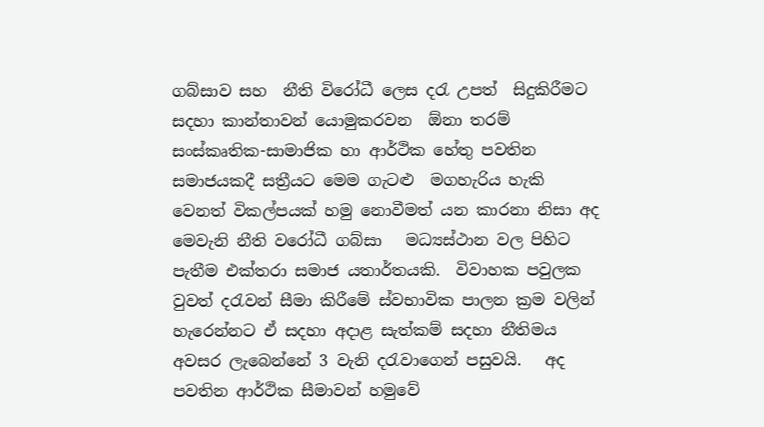ගබ්සාව සහ  නීති විරෝධී ලෙස දරැ උපත්  සිදුකිරීමට  සදහා කාන්තාවන් යොමුකරවන  ඕනා තරම් සංස්කෘතික-සාමාජික හා ආර්ථික හේතු පවතින සමාජයකදී සත්‍රීයට මෙම ගැටළු  මගහැරිය හැකි වෙනත් විකල්පයක් හමු නොවීමත් යන කාරනා නිසා අද මෙවැනි නීති වරෝධී ගබ්සා   මධ්‍යස්ථාන වල පිහිට පැතීම එක්තරා සමාජ යතාර්තයකි.  විවාහක පවුලක වුවත් දරැවන් සීමා කිරීමේ ස්වභාවික පාලන ක්‍රම වලින් හැරෙන්නට ඒ සදහා අදාළ සැත්කම් සදහා නීතිමය අවසර ලැබෙන්නේ 3 වැනි දරැවාගෙන් පසුවයි.   අද පවතින ආර්ථික සීමාවන් හමුවේ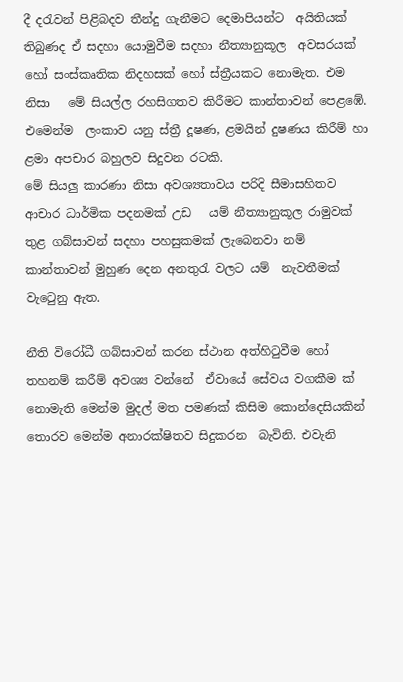දී දරැවන් පිළිබදව තීන්දු ගැනීමට දෙමාපියන්ට  අයිතියක් තිබුණද ඒ සදහා යොමුවීම සදහා නීත්‍යානුකූල  අවසරයක් හෝ සංස්කෘතික නිදහසක් හෝ ස්ත්‍රීයකට නොමැත. එම නිසා   මේ සියල්ල රහසිගතව කිරීමට කාන්තාවන් පෙළඹේ.  එමෙන්ම  ලංකාව යනු ස්ත්‍රී දූෂණ, ළමයින් දුෂණය කිරීම් හා ළමා අපචාර බහුලව සිදුවන රටකි.
මේ සියලු කාරණා නිසා අවශ්‍යතාවය පරිදි සීමාසහිතව ආචාර ධාර්මික පදනමක් උඩ   යම් නීත්‍යානුකූල රාමුවක් තුළ ගබ්සාවන් සදහා පහසුකමක් ලැබෙනවා නම් කාන්තාවන් මුහුණ දෙන අනතුරැ වලට යම්  නැවතීමක් වැටෙුනු ඇත.

නීති විරෝධී ගබ්සාවන් කරන ස්ථාන අත්හිටුවීම හෝ තහනම් කරීම් අවශ්‍ය වන්නේ  ඒවායේ සේවය වගකීම ක් නොමැති මෙන්ම මුදල් මත පමණක් කිසිම කොන්දෙසියකින් තොරව මෙන්ම අනාරක්ෂිතව සිදුකරන  බැවිනි. එවැනි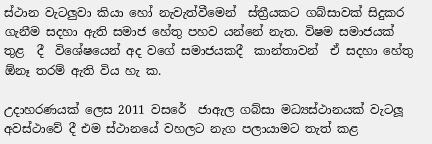ස්ථාන වැටලුවා කියා හෝ නැවැත්වීමෙන්  ස්ත්‍රීයකට ගබ්සාවක් සිදුකර ගැනීම සදහා ඇති සමාජ හේතු පහව යන්නේ නැත. විෂම සමාජයක් තුළ  දී  විශේෂයෙන් අද වගේ සමාජයකදී  කාන්තාවන්  ඒ සදහා හේතු ඕනෑ තරම් ඇති විය හැ ක.

උදාහරණයක් ලෙස 2011 වසරේ  ජාඇල ගබ්සා මධ්‍යස්ථානයක් වැටලූ අවස්ථාවේ දී එම ස්ථානයේ වහලට නැග පලායාමට තැත් කළ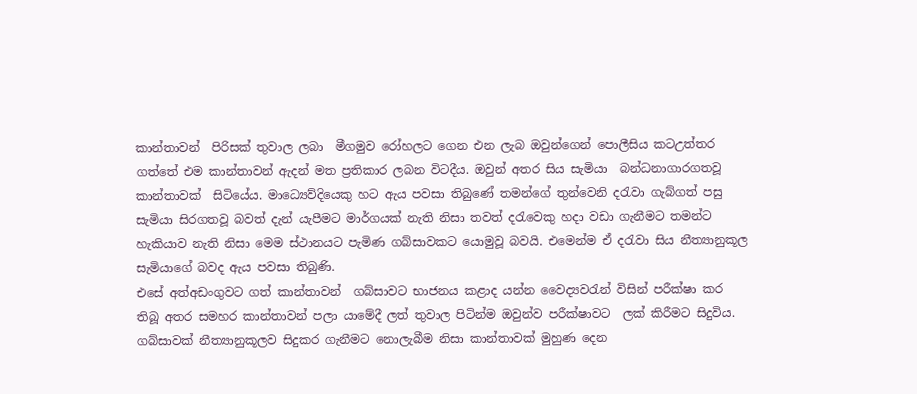කාන්තාවන්  පිරිසක් තුවාල ලබා  මීගමුව රෝහලට ගෙන එන ලැබ ඔවුන්ගෙන් පොලීසිය කටඋත්තර ගත්තේ එම කාන්තාවන් ඇදන් මත ප්‍රතිකාර ලබන විටදීය. ඔවුන් අතර සිය සැමියා  බන්ධනාගාරගතවූ කාන්තාවක්  සිටියේය. මාධ්‍යෙව්දියෙකු හට ඇය පවසා තිබුණේ තමන්ගේ තුන්වෙනි දරැවා ගැබ්ගත් පසු සැමියා සිරගතවූ බවත් දැන් යැපීමට මාර්ගයක් නැති නිසා තවත් දරැවෙකු හදා වඩා ගැනීමට තමන්ට හැකියාව නැති නිසා මෙම ස්ථානයට පැමිණ ගබ්සාවකට යොමුවූ බවයි. එමෙන්ම ඒ දරැවා සිය නීත්‍යානුකූල සැමියාගේ බවද ඇය පවසා තිබුණි.
එසේ අත්අඩංගුවට ගත් කාන්තාවන්  ගබ්සාවට භාජනය කළාද යන්න වෛද්‍යවරැන් විසින් පරීක්ෂා කර තිබූ අතර සමහර කාන්තාවන් පලා යාමේදී ලත් තුවාල පිටින්ම ඔවුන්ව පරීක්ෂාවට  ලක් කිරීමට සිදුවිය.
ගබ්සාවක් නීත්‍යානුකූලව සිදුකර ගැනීමට නොලැබීම නිසා කාන්තාවක් මුහුණ දෙන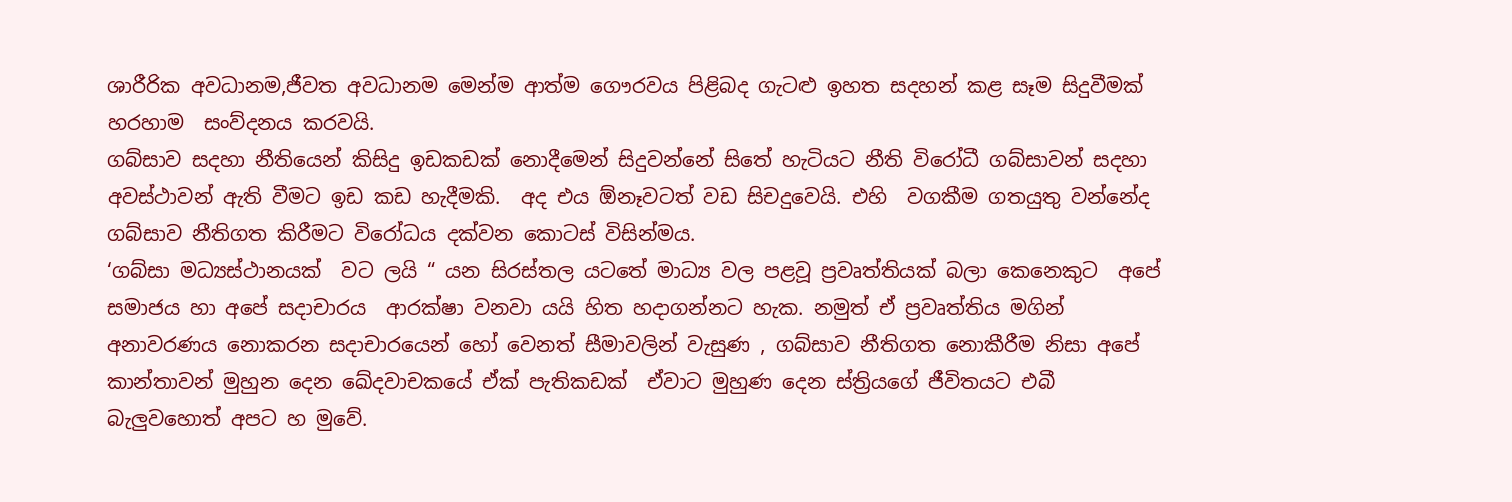ශාරීරික අවධානම,ජීවත අවධානම මෙන්ම ආත්ම ගෞරවය පිළිබද ගැටළු ඉහත සදහන් කළ සෑම සිදුවීමක් හරහාම  සංව්දනය කරවයි.
ගබ්සාව සදහා නීතියෙන් කිසිදු ඉඩකඩක් නොදීමෙන් සිදුවන්නේ සිතේ හැටියට නීති විරෝධී ගබ්සාවන් සදහා අවස්ථාවන් ඇති වීමට ඉඩ කඩ හැදීමකි.  අද එය ඕනෑවටත් වඩ සිචදුවෙයි. එහි  වගකීම ගතයුතු වන්නේද  ගබ්සාව නීතිගත කිරීමට විරෝධය දක්වන කොටස් විසින්මය.
‘ගබ්සා මධ්‍යස්ථානයක්  වට ලයි “ යන සිරස්තල යටතේ මාධ්‍ය වල පළවූ ප්‍රවෘත්තියක් බලා කෙනෙකුට  අපේ  සමාජය හා අපේ සදාචාරය  ආරක්ෂා වනවා යයි හිත හදාගන්නට හැක. නමුත් ඒ ප්‍රවෘත්තිය මගින් අනාවරණය නොකරන සදාචාරයෙන් හෝ වෙනත් සීමාවලින් වැසුණ , ගබ්සාව නීතිගත නොකීරීම නිසා අපේ කාන්තාවන් මුහුන දෙන ඛේදවාචකයේ ඒක් පැතිකඩක්  ඒවාට මුහුණ දෙන ස්ත්‍රියගේ ජීවිතයට එබී බැලුවහොත් අපට හ මුවේ.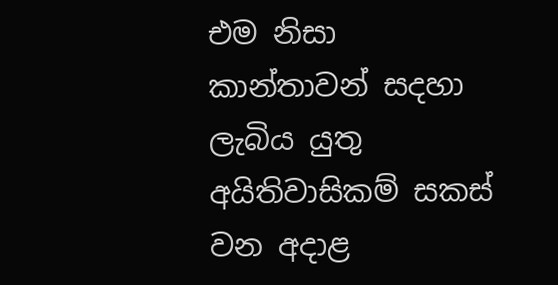එම නිසා  කාන්තාවන් සදහා ලැබිය යුතු අයිතිවාසිකම් සකස් වන අදාළ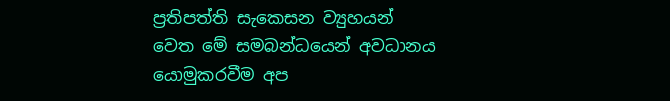ප්‍රතිපත්ති සැක‍ෙසන ව්‍යුහයන් වෙත මේ සමබන්ධයෙන් අවධානය යොමුකරවීම අප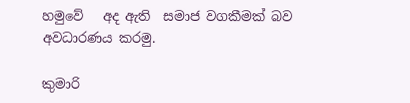හමුවේ   අද ඇති  සමාජ වගකීමක් බව  අවධාරණය කරමු.

කුමාරි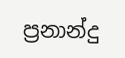ප්‍රනාන්දු